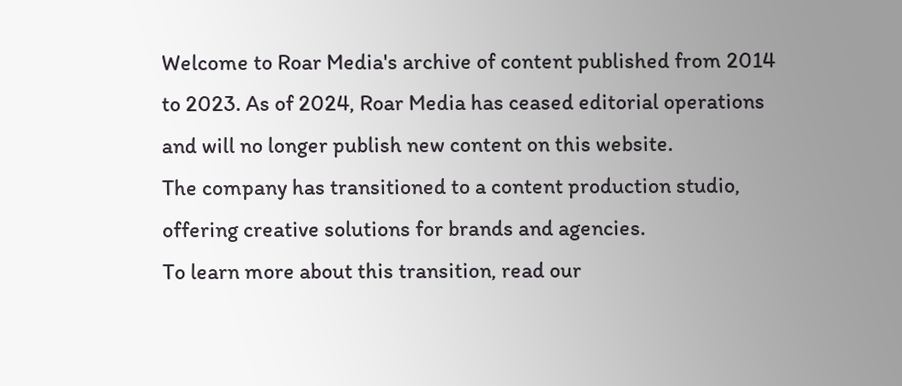Welcome to Roar Media's archive of content published from 2014 to 2023. As of 2024, Roar Media has ceased editorial operations and will no longer publish new content on this website.
The company has transitioned to a content production studio, offering creative solutions for brands and agencies.
To learn more about this transition, read our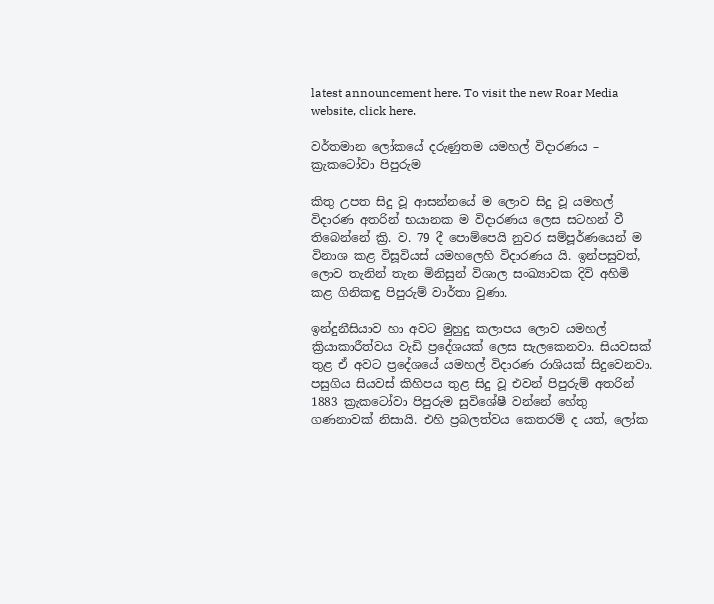latest announcement here. To visit the new Roar Media website, click here.

වර්තමාන ලෝකයේ දරුණුතම යමහල් විදාරණය – ක්‍රැකටෝවා පිපුරුම

කිතු උපත සිදු වූ ආසන්නයේ ම ලොව සිදු වූ යමහල් විදාරණ අතරින් භයානක ම විදාරණය ලෙස සටහන් වී තිබෙන්නේ ක්‍රි. ව. 79 දී පොම්පෙයි නුවර සම්පූර්ණයෙන් ම විනාශ කළ විසූවියස් යමහලෙහි විදාරණය යි. ඉන්පසුවත්, ලොව තැනින් තැන මිනිසුන් විශාල සංඛ්‍යාවක දිවි අහිමි කළ ගිනිකඳු පිපුරුම් වාර්තා වුණා.

ඉන්දුනීසියාව හා අවට මුහුදු කලාපය ලොව යමහල් ක්‍රියාකාරීත්වය වැඩි ප්‍රදේශයක් ලෙස සැලකෙනවා. සියවසක් තුළ ඒ අවට ප්‍රදේශයේ යමහල් විදාරණ රාශියක් සිදුවෙනවා. පසුගිය සියවස් කිහිපය තුළ සිදු වූ එවන් පිපුරුම් අතරින් 1883 ක්‍රැකටෝවා පිපුරුම සුවිශේෂී වන්නේ හේතු ගණනාවක් නිසායි. එහි ප්‍රබලත්වය කෙතරම් ද යත්, ලෝක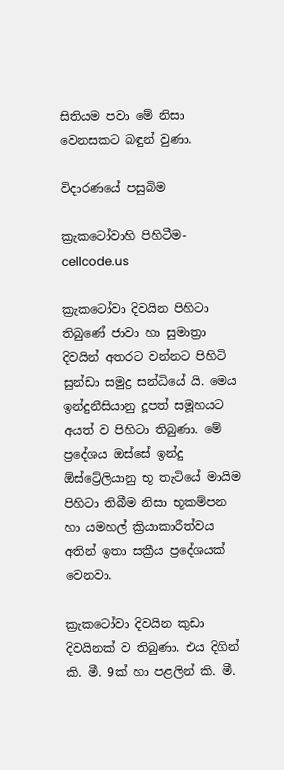සිතියම පවා මේ නිසා වෙනසකට බඳුන් වුණා.

විදාරණයේ පසුබිම

ක්‍රැකටෝවාහි පිහිටීම- cellcode.us

ක්‍රැකටෝවා දිවයින පිහිටා තිබුණේ ජාවා හා සුමාත්‍රා දිවයින් අතරට වන්නට පිහිටි සුන්ඩා සමුද්‍ර සන්ධියේ යි. මෙය ඉන්දුනීසියානු දූපත් සමූහයට අයත් ව පිහිටා තිබුණා. මේ ප්‍රදේශය ඔස්සේ ඉන්දු ඕස්ට්‍රේලියානු භූ තැටියේ මායිම පිහිටා තිබීම නිසා භූකම්පන හා යමහල් ක්‍රියාකාරීත්වය අතින් ඉතා සක්‍රීය ප්‍රදේශයක් වෙනවා.

ක්‍රැකටෝවා දිවයින කුඩා දිවයිනක් ව තිබුණා. එය දිගින් කි. මී. 9ක් හා පළලින් කි. මී.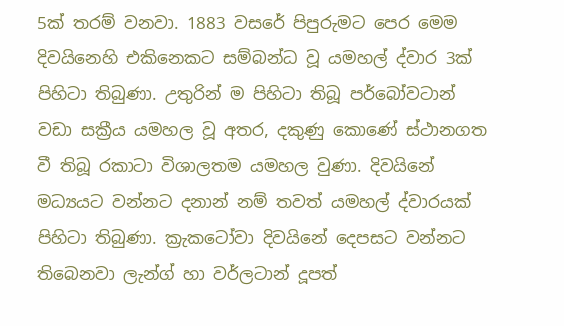5ක් තරම් වනවා. 1883 වසරේ පිපුරුමට පෙර මෙම දිවයිනෙහි එකිනෙකට සම්බන්ධ වූ යමහල් ද්වාර 3ක් පිහිටා තිබුණා. උතුරින් ම පිහිටා තිබූ පර්බෝවටාන් වඩා සක්‍රීය යමහල වූ අතර, දකුණු කොණේ ස්ථානගත වී තිබූ රකාටා විශාලතම යමහල වුණා. දිවයිනේ මධ්‍යයට වන්නට දනාන් නම් තවත් යමහල් ද්වාරයක් පිහිටා තිබුණා. ක්‍රැකටෝවා දිවයිනේ දෙපසට වන්නට තිබෙනවා ලැන්ග් හා වර්ලටාන් දූපත්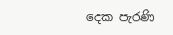දෙක පැරණි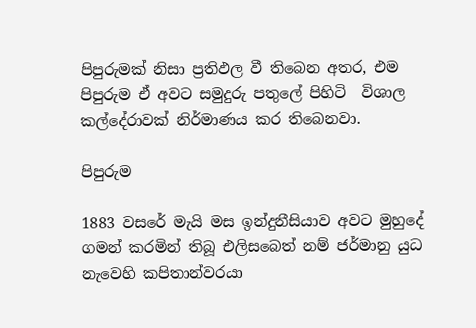පිපුරුමක් නිසා ප්‍රතිඵල වී තිබෙන අතර, එම පිපුරුම ඒ අවට සමුදුරු පතුලේ පිහිටි  විශාල කල්දේරාවක් නිර්මාණය කර තිබෙනවා.

පිපුරුම

1883 වසරේ මැයි මස ඉන්දුනීසියාව අවට මුහුදේ ගමන් කරමින් තිබූ එලිසබෙත් නම් ජර්මානු යුධ නැවෙහි කපිතාන්වරයා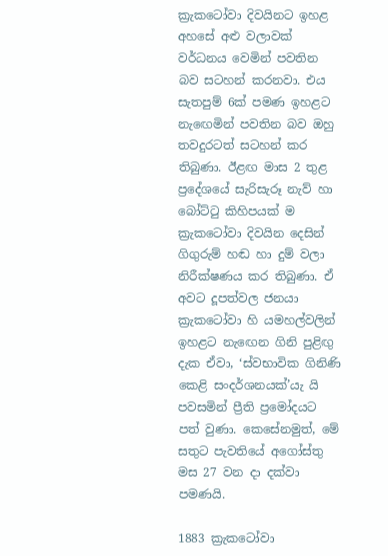ක්‍රැකටෝවා දිවයිනට ඉහළ අහසේ අළු වලාවක් වර්ධනය වෙමින් පවතින බව සටහන් කරනවා. එය සැතපුම් 6ක් පමණ ඉහළට නැඟෙමින් පවතින බව ඔහු තවදුරටත් සටහන් කර තිබුණා. ඊළඟ මාස 2 තුළ ප්‍රදේශයේ සැරිසැරූ නැව් හා බෝට්ටු කිහිපයක් ම ක්‍රැකටෝවා දිවයින දෙසින් ගිගුරුම් හඬ හා දුම් වලා නිරීක්ෂණය කර තිබුණා. ඒ අවට දූපත්වල ජනයා ක්‍රැකටෝවා හි යමහල්වලින් ඉහළට නැඟෙන ගිනි පුළිඟු දැක ඒවා, ‘ස්වභාවික ගිනිණි කෙළි සංදර්ශනයක්’යැ යි පවසමින් ප්‍රීති ප්‍රමෝදයට පත් වුණා. කෙසේනමුත්, මේ සතුට පැවතියේ අගෝස්තු මස 27 වන දා දක්වා පමණයි.

1883 ක්‍රැකටෝවා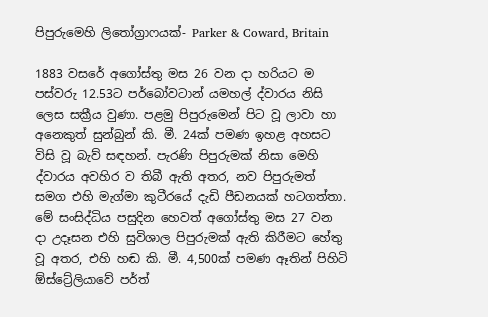පිපුරුමෙහි ලිතෝග්‍රාෆයක්- Parker & Coward, Britain

1883 වසරේ අගෝස්තු මස 26 වන දා හරියට ම පස්වරු 12.53ට පර්බෝවටාන් යමහල් ද්වාරය නිසි ලෙස සක්‍රීය වුණා. පළමු පිපුරුමෙන් පිට වූ ලාවා හා අනෙකුත් සුන්බුන් කි. මී. 24ක් පමණ ඉහළ අහසට විසි වූ බැව් සඳහන්. පැරණි පිපුරුමක් නිසා මෙහි ද්වාරය අවහිර ව තිබී ඇති අතර, නව පිපුරුමත් සමග එහි මැග්මා කුටීරයේ දැඩි පීඩනයක් හටගත්තා. මේ සංසිද්ධිය පසුදින හෙවත් අගෝස්තු මස 27 වන දා උදෑසන එහි සුවිශාල පිපුරුමක් ඇති කිරීමට හේතු වූ අතර, එහි හඬ කි. මී. 4,500ක් පමණ ඈතින් පිහිටි ඕස්ට්‍රේලියාවේ පර්ත්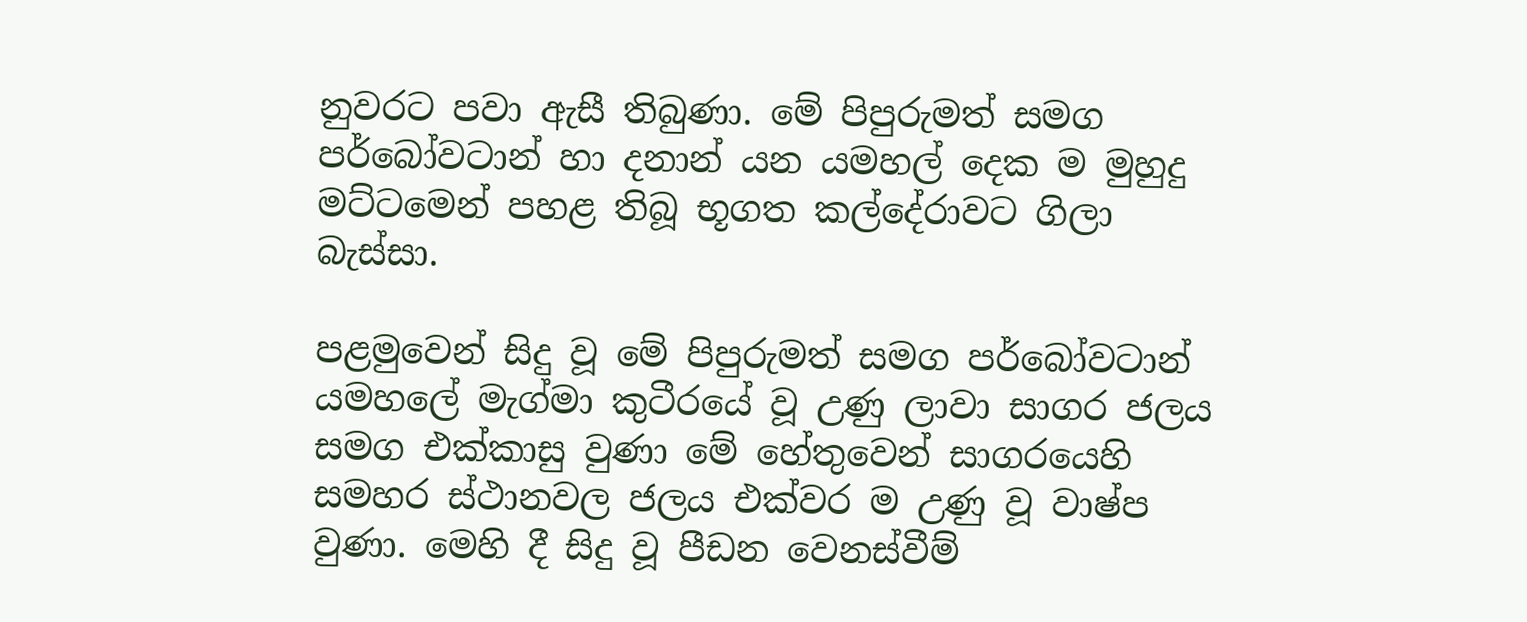නුවරට පවා ඇසී තිබුණා. මේ පිපුරුමත් සමග පර්බෝවටාන් හා දනාන් යන යමහල් දෙක ම මුහුදු මට්ටමෙන් පහළ තිබූ භූගත කල්දේරාවට ගිලා බැස්සා.

පළමුවෙන් සිදු වූ මේ පිපුරුමත් සමග පර්බෝවටාන් යමහලේ මැග්මා කුටීරයේ වූ උණු ලාවා සාගර ජලය සමග එක්කාසු වුණා මේ හේතුවෙන් සාගරයෙහි සමහර ස්ථානවල ජලය එක්වර ම උණු වූ වාෂ්ප වුණා. මෙහි දී සිදු වූ පීඩන වෙනස්වීම්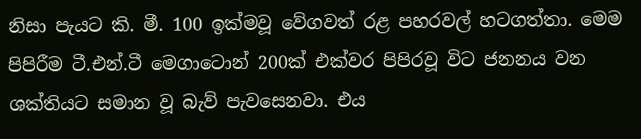නිසා පැයට කි. මී. 100 ඉක්මවූ වේගවත් රළ පහරවල් හටගත්තා. මෙම පිපිරීම ටී.එන්.ටී මෙගාටොන් 200ක් එක්වර පිපිරවූ විට ජනනය වන ශක්තියට සමාන වූ බැව් පැවසෙනවා. එය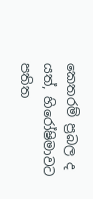කෙතරම් ප්‍රබල ද යත්, හිරෝෂිමාවට පතිත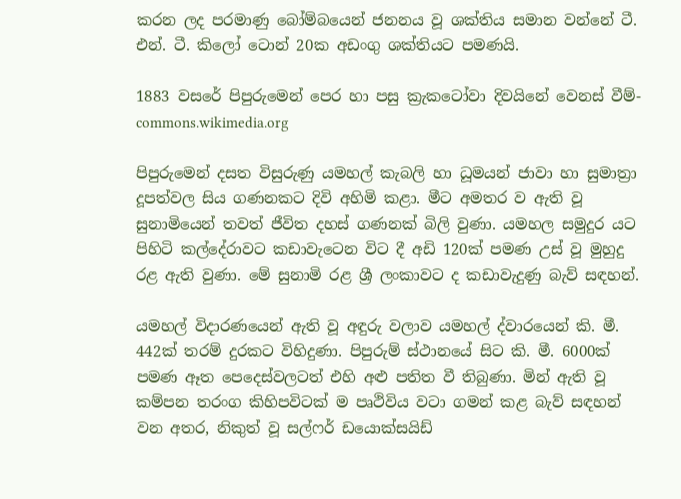කරන ලද පරමාණු බෝම්බයෙන් ජනනය වූ ශක්තිය සමාන වන්නේ ටී. එන්. ටී. කිලෝ ටොන් 20ක අඩංගු ශක්තියට පමණයි.

1883 වසරේ පිපුරුමෙන් පෙර හා පසු ක්‍රැකටෝවා දිවයිනේ වෙනස් වීම්- commons.wikimedia.org

පිපුරුමෙන් දසත විසුරුණු යමහල් කැබලි හා ධූමයන් ජාවා හා සුමාත්‍රා දූපත්වල සිය ගණනකට දිවි අහිමි කළා. මීට අමතර ව ඇති වූ සුනාමියෙන් තවත් ජීවිත දහස් ගණනක් බිලි වුණා. යමහල සමුදුර යට පිහිටි කල්දේරාවට කඩාවැටෙන විට දී අඩි 120ක් පමණ උස් වූ මුහුදු රළ ඇති වුණා. මේ සුනාමි රළ ශ්‍රී ලංකාවට ද කඩාවැදුණු බැව් සඳහන්.

යමහල් විදාරණයෙන් ඇති වූ අඳුරු වලාව යමහල් ද්වාරයෙන් කි. මී. 442ක් තරම් දුරකට විහිදුණා. පිපුරුම් ස්ථානයේ සිට කි. මී. 6000ක් පමණ ඈත පෙදෙස්වලටත් එහි අළු පතිත වී තිබුණා. මින් ඇති වූ කම්පන තරංග කිහිපවිටක් ම පෘථිවිය වටා ගමන් කළ බැව් සඳහන් වන අතර, නිකුත් වූ සල්ෆර් ඩයොක්සයිඩ්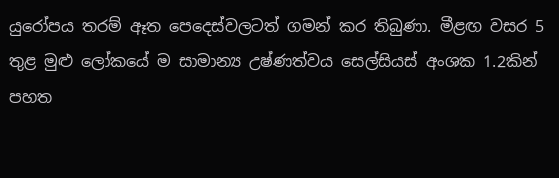යුරෝපය තරම් ඈත පෙදෙස්වලටත් ගමන් කර තිබුණා. මීළඟ වසර 5 තුළ මුළු ලෝකයේ ම සාමාන්‍ය උෂ්ණත්වය සෙල්සියස් අංශක 1.2කින් පහත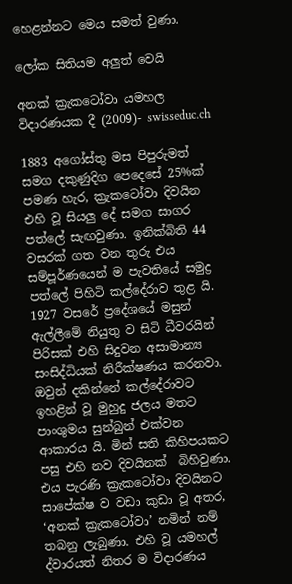හෙළන්නට මෙය සමත් වුණා.

ලෝක සිතියම අලුත් වෙයි

අනක් ක්‍රැකටෝවා යමහල විදාරණයක දී (2009)- swisseduc.ch

1883 අගෝස්තු මස පිපුරුමත් සමග දකුණුදිග පෙදෙසේ 25%ක් පමණ හැර, ක්‍රැකටෝවා දිවයින එහි වූ සියලු දේ සමග සාගර පත්ලේ සැඟවුණා. ඉනික්බිති 44 වසරක් ගත වන තුරු එය සම්පූර්ණයෙන් ම පැවතියේ සමුද්‍ර පත්ලේ පිහිටි කල්දේරාව තුළ යි. 1927 වසරේ ප්‍රදේශයේ මසුන් ඇල්ලීමේ නියුතු ව සිටි ධීවරයින් පිරිසක් එහි සිදුවන අසාමාන්‍ය සංසිද්ධියක් නිරීක්ෂණය කරනවා. ඔවුන් දකින්නේ කල්දේරාවට ඉහළින් වූ මුහුදු ජලය මතට පාංශුමය සුන්බුන් එක්වන ආකාරය යි. මින් සති කිහිපයකට පසු එහි නව දිවයිනක්  බිහිවුණා. එය පැරණි ක්‍රැකටෝවා දිවයිනට සාපේක්ෂ ව වඩා කුඩා වූ අතර, ‘අනක් ක්‍රැකටෝවා’ නමින් නම් තබනු ලැබුණා. එහි වූ යමහල් ද්වාරයත් නිතර ම විදාරණය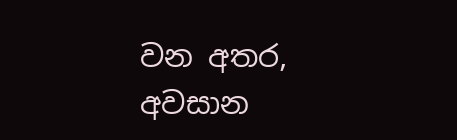වන අතර, අවසාන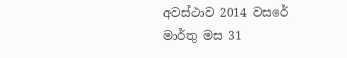අවස්ථාව 2014 වසරේ මාර්තු මස 31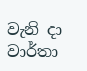වැනි දා වාර්තා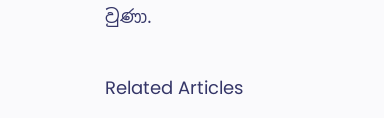වුණා.

Related Articles